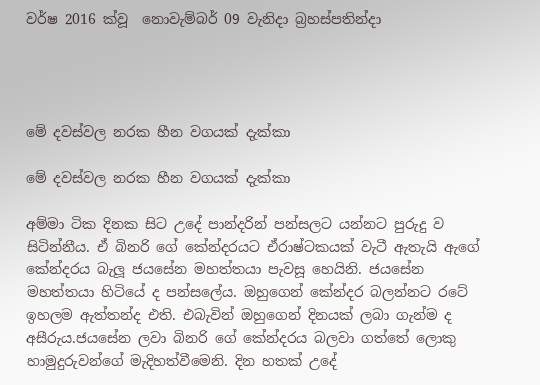වර්ෂ 2016 ක්වූ  නොවැම්බර් 09 වැනිදා බ්‍රහස්පතින්දා




මේ දවස්වල නරක හීන වගයක් දැක්කා

මේ දවස්වල නරක හීන වගයක් දැක්කා

අම්මා ටික දිනක සිට උදේ පාන්දරින් පන්සලට යන්නට පුරුදු ව සිටින්නීය. ඒ බිනරි ගේ කේන්දරයට ඒරාෂ්ටකයක් වැටී ඇතැයි ඇගේ කේන්දරය බැලූ ජයසේන මහත්තයා පැවසූ හෙයිනි. ජයසේන මහත්තයා හිටියේ ද පන්සලේය. ඔහුගෙන් කේන්දර බලන්නට රටේ ඉහලම ඇත්තන්ද එති. එබැවින් ඔහුගෙන් දිනයක් ලබා ගැන්ම ද අසීරුය.ජයසේන ලවා බිනරි ගේ කේන්දරය බලවා ගත්තේ ලොකු හාමුදුරුවන්ගේ මැදිහත්වීමෙනි. දින හතක් උදේ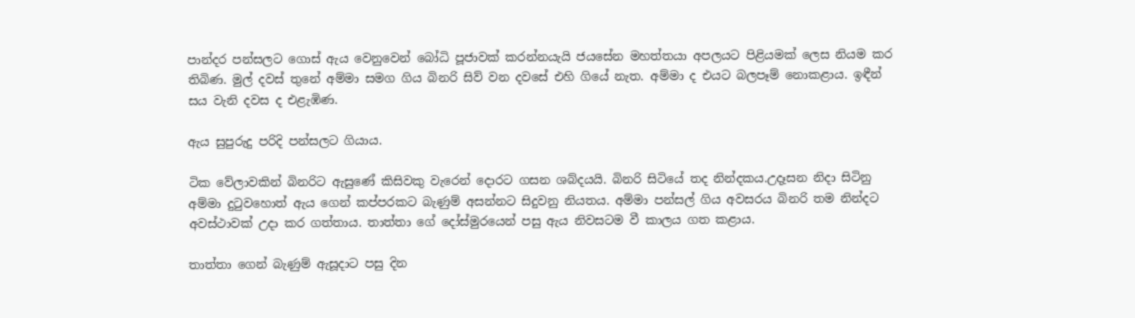පාන්දර පන්සලට ගොස් ඇය වෙනුවෙන් බෝධි පූජාවක් කරන්නයැයි ජයසේන මහත්තයා අපලයට පිළියමක් ලෙස නියම කර තිබිණ. මුල් දවස් තුනේ අම්මා සමග ගිය බිනරි සිව් වන දවසේ එහි ගියේ නැත. අම්මා ද එයට බලපෑම් නොකළාය. ඉඳීන් සය වැනි දවස ද එළැඹිණ.

ඇය සුපුරුදු පරිදි පන්සලට ගියාය.

ටික වේලාවකින් බිනරිට ඇසුණේ කිසිවකු වැරෙන් දොරට ගසන ශබ්දයයි. බිනරි සිටියේ තද නින්දකය.උදෑසන නිදා සිටිනු අම්මා දුටුවහොත් ඇය ගෙන් කප්පරකට බැණුම් අසන්නට සිදුවනු නියතය. අම්මා පන්සල් ගිය අවසරය බිනරි තම නින්දට අවස්ථාවක් උදා කර ගත්තාය. තාත්තා ගේ දෝස්මුරයෙන් පසු ඇය නිවසටම වී කාලය ගත කළාය.

තාත්තා ගෙන් බැණුම් ඇසූදාට පසු දින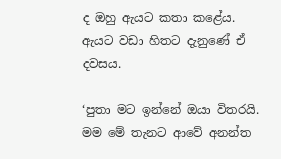ද ඔහු ඇයට කතා කළේය. ඇයට වඩා හිතට දැනුණේ ඒ දවසය.

‘පුතා මට ඉන්නේ ඔයා විතරයි. මම මේ තැනට ආවේ අනන්ත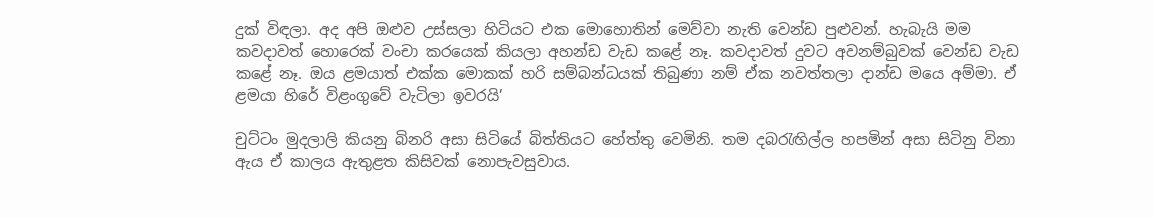දුක් විඳලා. අද අපි ඔළුව උස්සලා හිටියට එක මොහොතින් මෙව්වා නැති වෙන්ඩ පුළුවන්. හැබැයි මම කවදාවත් හොරෙක් වංචා කරයෙක් කියලා අහන්ඩ වැඩ කළේ නෑ. කවදාවත් දුවට අවනම්බුවක් වෙන්ඩ වැඩ කළේ නෑ. ඔය ළමයාත් එක්ක මොකක් හරි සම්බන්ධයක් තිබුණා නම් ඒක නවත්තලා දාන්ඩ මයෙ අම්මා. ඒ ළමයා හිරේ විළංගුවේ වැටිලා ඉවරයි’

චුට්ටං මුදලාලි කියනු බිනරි අසා සිටියේ බිත්තියට හේත්තු වෙමිනි. තම දබරැඟිල්ල හපමින් අසා සිටිනු විනා ඇය ඒ කාලය ඇතුළත කිසිවක් නොපැවසුවාය.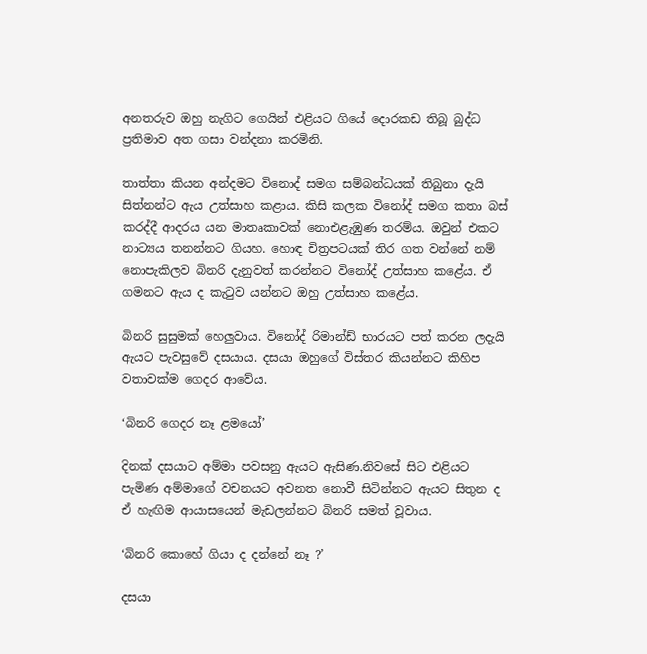අනතරුව ඔහු නැගිට ගෙයින් එළියට ගියේ දොරකඩ තිබූ බුද්ධ ප්‍රතිමාව අත ගසා වන්දනා කරමිනි.

තාත්තා කියන අන්දමට විනොද් සමග සම්බන්ධයක් තිබුනා දැයි සිත්නන්ට ඇය උත්සාහ කළාය. කිසි කලක විනෝද් සමග කතා බස් කරද්දී ආදරය යන මාතෘකාවක් නොඑළැඹුණ තරම්ය. ඔවුන් එකට නාට්‍යය තනන්නට ගියහ. හොඳ චිත්‍රපටයක් තිර ගත වන්නේ නම් නොපැකිලව බිනරි දැනුවත් කරන්නට විනෝද් උත්සාහ කළේය. ඒ ගමනට ඇය ද කැටුව යන්නට ඔහු උත්සාහ කළේය.

බිනරි සුසුමක් හෙලුවාය. විනෝද් රිමාන්ඩ් භාරයට පත් කරන ලදැයි ඇයට පැවසුවේ දසයාය. දසයා ඔහුගේ විස්තර කියන්නට කිහිප වතාවක්ම ගෙදර ආවේය.

‘බිනරි ගෙදර නෑ ළමයෝ’

දිනක් දසයාට අම්මා පවසනු ඇයට ඇසිණ.නිවසේ සිට එළියට පැමිණ අම්මාගේ වචනයට අවනත නොවී සිටින්නට ඇයට සිතුන ද ඒ හැඟිම ආයාසයෙන් මැඩලන්නට බිනරි සමත් වූවාය.

‘බිනරි කොහේ ගියා ද දන්නේ නෑ ?’

දසයා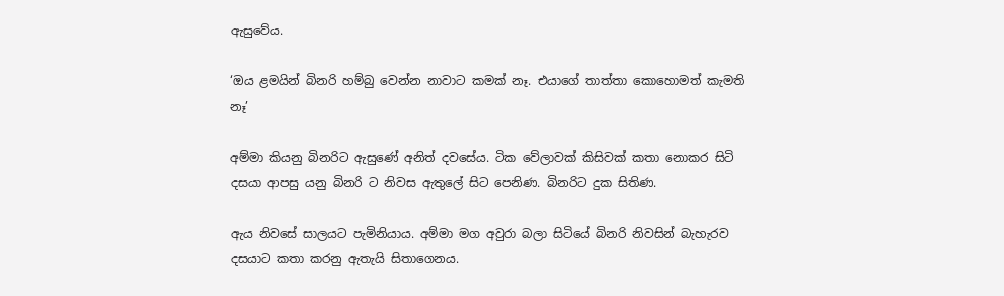ඇසුවේය.

‘ඔය ළමයින් බිනරි හම්බු වෙන්න නාවාට කමක් නෑ. එයාගේ තාත්තා කොහොමත් කැමති නෑ’

අම්මා කියනු බිනරිට ඇසුණේ අනිත් දවසේය. ටික වේලාවක් කිසිවක් කතා නොකර සිටි දසයා ආපසු යනු බිනරි ට නිවස ඇතුලේ සිට පෙනිණ. බිනරිට දුක සිතිණ.

ඇය නිවසේ සාලයට පැමිනියාය. අම්මා මග අවුරා බලා සිටියේ බිනරි නිවසින් බැහැරව දසයාට කතා කරනු ඇතැයි සිතාගෙනය.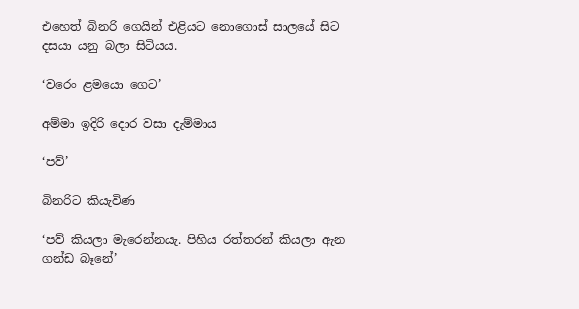එහෙත් බිනරි ගෙයින් එළියට නොගොස් සාලයේ සිට දසයා යනු බලා සිටියය.

‘වරෙං ළමයො ගෙට’

අම්මා ඉදිරි දොර වසා දැම්මාය

‘පව්’

බිනරිට කියැවිණ

‘පව් කියලා මැරෙන්නයැ. පිහිය රත්තරන් කියලා ඇන ගන්ඩ බෑනේ’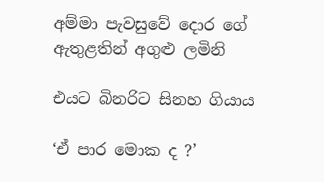අම්මා පැවසුවේ දොර ගේ ඇතුළතින් අගුළු ලමිනි

එයට බිනරිට සිනහ ගියාය

‘ඒ පාර මොක ද ?’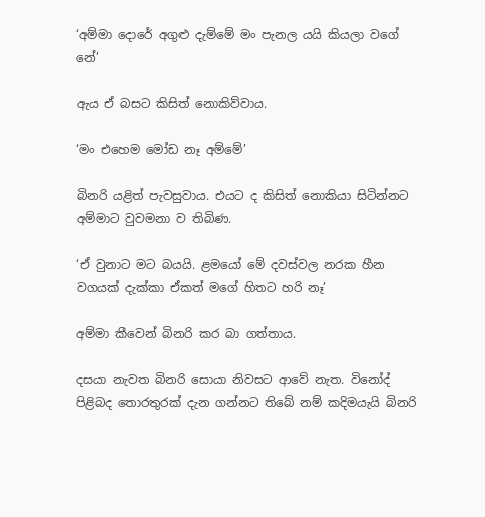‘අම්මා දොරේ අගුළු දැම්මේ මං පැනල යයි කියලා වගේ නේ’

ඇය ඒ බසට කිසිත් නොකිව්වාය.

‘මං එහෙම මෝඩ නෑ අම්මේ’

බිනරි යළිත් පැවසුවාය. එයට ද කිසිත් නොකියා සිටින්නට අම්මාට වුවමනා ව තිබිණ.

‘ඒ වුනාට මට බයයි. ළමයෝ මේ දවස්වල නරක හීන වගයක් දැක්කා ඒකත් මගේ හිතට හරි නෑ’

අම්මා කීවෙන් බිනරි කර බා ගත්තාය.

දසයා නැවත බිනරි සොයා නිවසට ආවේ නැත. විනෝද් පිළිබද තොරතුරක් දැන ගන්නට තිබේ නම් කදිමයැයි බිනරි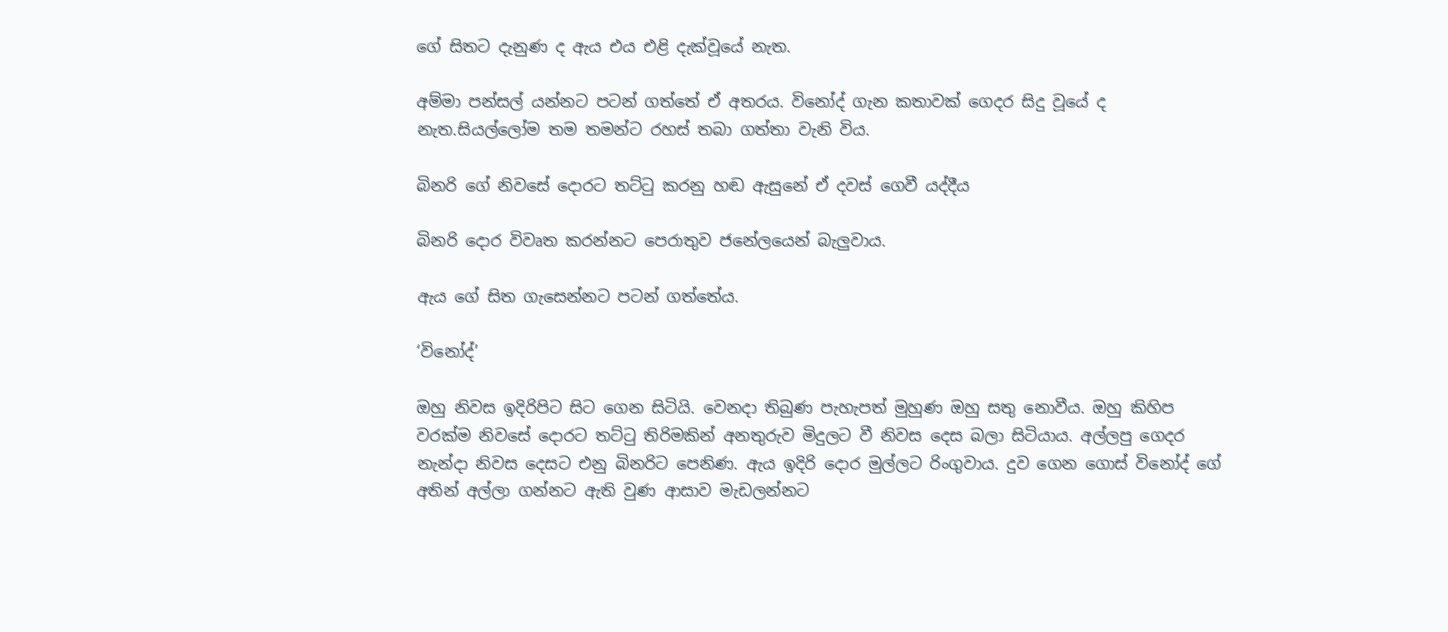ගේ සිතට දැනුණ ද ඇය එය එළි දැක්වූයේ නැත.

අම්මා පන්සල් යන්නට පටන් ගත්තේ ඒ අතරය. විනෝද් ගැන කතාවක් ගෙදර සිදු වූයේ ද නැත.සියල්ලෝම තම තමන්ට රහස් තබා ගත්තා වැනි විය.

බිනරි ගේ නිවසේ දොරට තට්ටු කරනු හඬ ඇසුනේ ඒ දවස් ගෙවී යද්දීය

බිනරි දොර විවෘත කරන්නට පෙරාතුව ජනේලයෙන් බැලුවාය.

ඇය ගේ සිත ගැසෙන්නට පටන් ගත්තේය.

‘විනෝද්’

ඔහු නිවස ඉදිරිපිට සිට ගෙන සිටියි. වෙනදා තිබුණ පැහැපත් මුහුණ ඔහු සතු නොවීය. ඔහු කිහිප වරක්ම නිවසේ දොරට තට්ටු තිරිමකින් අනතුරුව මිදුලට වී නිවස දෙස බලා සිටියාය. අල්ලපු ගෙදර නැන්දා නිවස දෙසට එනු බිනරිට පෙනිණ. ඇය ඉදිරි දොර මුල්ලට රිංගුවාය. දුව ගෙන ගොස් විනෝද් ගේ අතින් අල්ලා ගන්නට ඇති වුණ ආසාව මැඩලන්නට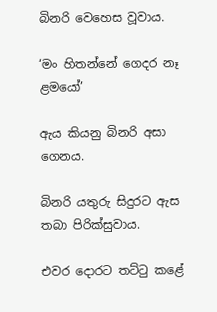බිනරි වෙහෙස වූවාය.

‘මං හිතන්නේ ගෙදර නෑ ළමයෝ’

ඇය කියනු බිනරි අසා ගෙනය.

බිනරි යතුරු සිදුරට ඇස තබා පිරික්සුවාය.

එවර දොරට තට්ටු කළේ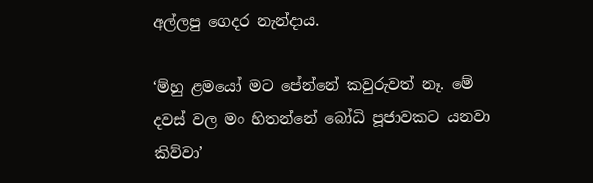අල්ලපු ගෙදර නැන්දාය.

‘ම්හු ළමයෝ මට පේන්නේ කවුරුවත් නෑ. මේ දවස් වල මං හිතන්නේ බෝධි පූජාවකට යනවා කිව්වා’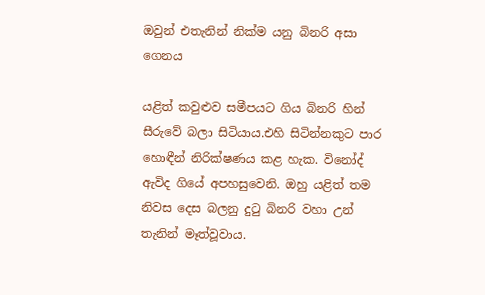ඔවුන් එතැනින් නික්ම යනු බිනරි අසා ගෙනය

යළිත් කවුළුව සමීපයට ගිය බිනරි හින් සීරුවේ බලා සිටියාය.එහි සිටින්නකුට පාර හොඳීන් නිරික්ෂණය කළ හැක. විනෝද් ඇවිද ගියේ අපහසුවෙනි. ඔහු යළිත් තම නිවස දෙස බලනු දුටු බිනරි වහා උන් තැනින් මෑත්වූවාය.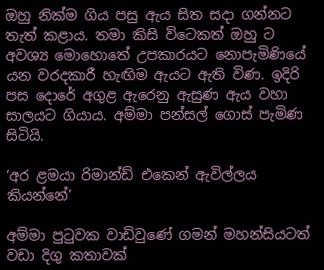ඔහු නික්ම ගිය පසු ඇය සිත සදා ගන්නට තැත් කළාය. තමා කිසි ව්ටෙකත් ඔහු ට අවශ්‍ය මොහොතේ උපකාරයට නොපැමිණියේ යන වරදකාරී හැඟිම ඇයට ඇති විණ. ඉදිරි පස දොරේ අගුළ ඇරෙනු ඇසුණ ඇය වහා සාලයට ගියාය. අම්මා පන්සල් ගොස් පැමිණ සිටියි.

‘අර ළමයා රිමාන්ඩ් එකෙන් ඇවිල්ලය කියන්නේ’

අම්මා පුටුවක වාඩිවුණේ ගමන් මහන්සියටත් වඩා දිගු කතාවක්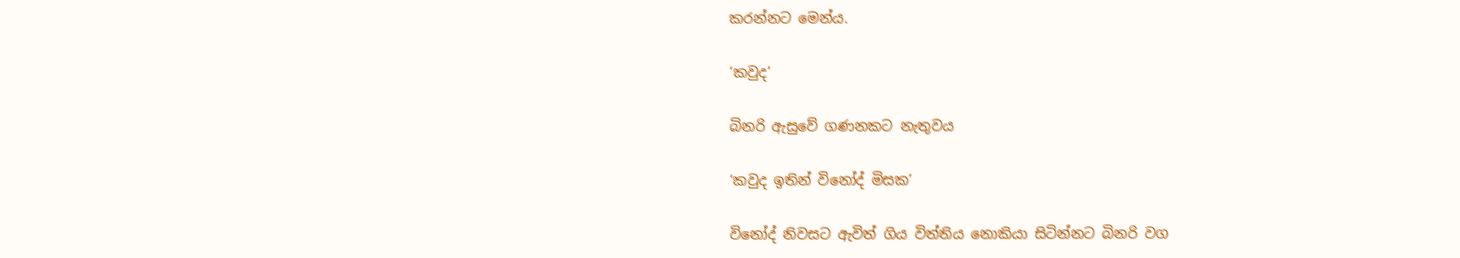කරන්නට මෙන්ය.

‘කවුද’

බිනරි ඇසුවේ ගණනකට නැතුවය

‘කවුද ඉතින් විනෝද් මිසක’

විනෝද් නිවසට ඇවිත් ගිය විත්තිය නොකියා සිටින්නට බිනරි වග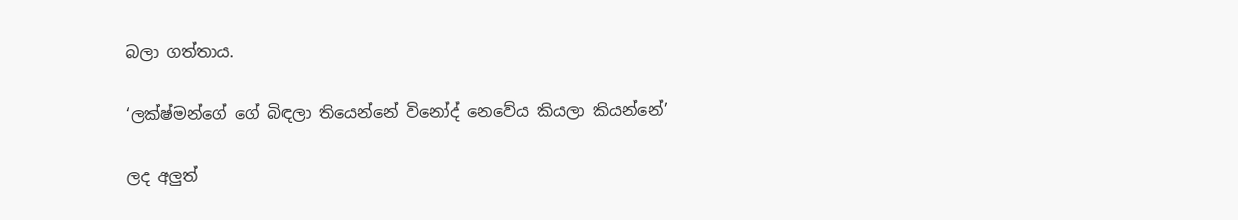බලා ගත්තාය.

‘ලක්ෂ්මන්ගේ ගේ බිඳලා තියෙන්නේ විනෝද් නෙවේය කියලා කියන්නේ’

ලද අලුත්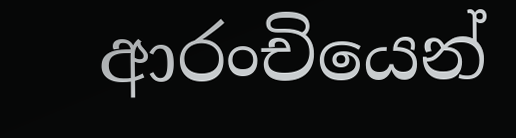ආරංචියෙන්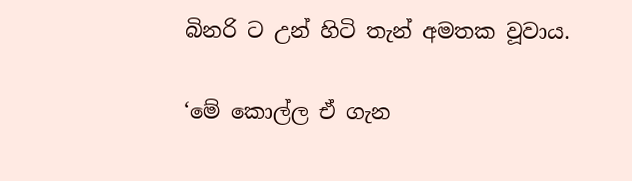බිනරි ට උන් හිටි තැන් අමතක වූවාය.

‘මේ කොල්ල ඒ ගැන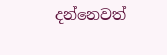දන්නෙවත්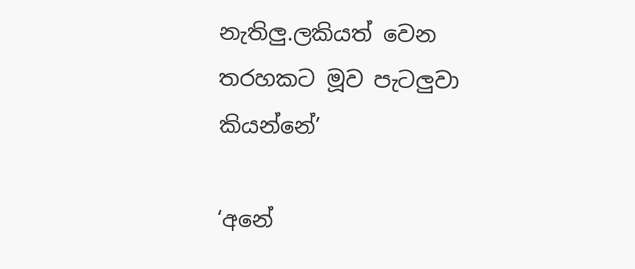නැතිලු.ලකියත් වෙන තරහකට මූව පැටලුවා කියන්නේ’

‘අනේ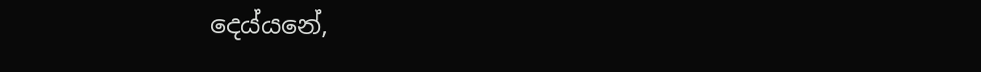දෙය්යනේ,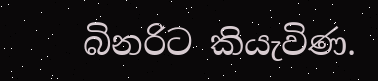බිනරිට කියැවිණ.